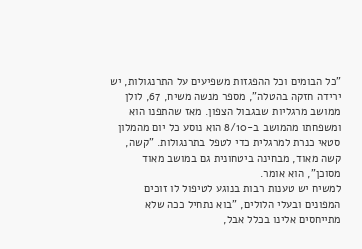"כל הבומים וכל ההפגזות משפיעים על התרנגולות, יש ירידה חזקה בהטלה", מספר מנשה משיח, 67, לולן ממושב מרגליות שבגבול הצפון. מאז שהתפנו הוא ומשפחתו מהמושב ב-8/10 הוא נוסע כל יום מהמלון סטאי כנרת למרגלית כדי לטפל בתרנגולות. "קשה, קשה מאוד, מבחינה ביטחונית גם במושב מאוד מסוכן", הוא אומר.
למשיח יש טענות רבות בנוגע לטיפול לו זוכים המפונים ובעלי הלולים, "בוא נתחיל ככה שלא מתייחסים אלינו בכלל אבל,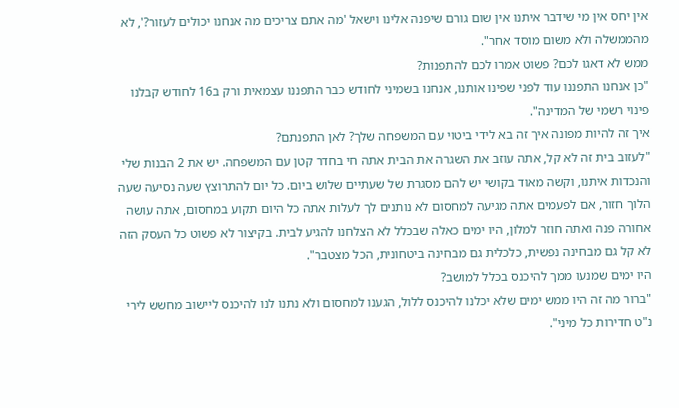אין יחס אין מי שידבר איתנו אין שום גורם שיפנה אלינו וישאל 'מה אתם צריכים מה אנחנו יכולים לעזור?', לא מהממשלה ולא משום מוסד אחר".
ממש לא דאגו לכם? פשוט אמרו לכם להתפנות?
"כן אנחנו התפננו עוד לפני שפינו אותנו, אנחנו בשמיני לחודש כבר התפננו עצמאית ורק ב16 לחודש קבלנו פינוי רשמי של המדינה".
איך זה להיות מפונה איך זה בא לידי ביטוי עם המשפחה שלך? לאן התפנתם?
"לעזוב בית זה לא קל, אתה עוזב את השגרה את הבית אתה חי בחדר קטן עם המשפחה. יש את 2 הבנות שלי והנכדות איתנו, וקשה מאוד בקושי יש להם מסגרת של שעתיים שלוש ביום. כל יום להתרוצץ שעה נסיעה שעה הלוך חזור, אם לפעמים אתה מגיעה למחסום לא נותנים לך לעלות אתה כל היום תקוע במחסום, אתה עושה אחורה פנה ואתה חוזר למלון, היו ימים כאלה שבכלל לא הצלחנו להגיע לבית. בקיצור לא פשוט כל העסק הזה לא קל גם מבחינה נפשית, כלכלית גם מבחינה ביטחונית, הכל מצטבר".
היו ימים שמנעו ממך להיכנס בכלל למושב?
"ברור מה זה היו ממש ימים שלא יכלנו להיכנס ללול, הגענו למחסום ולא נתנו לנו להיכנס ליישוב מחשש לירי נ"ט חדירות כל מיני".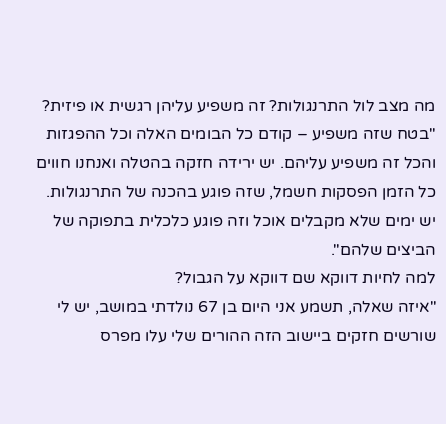מה מצב לול התרנגולות? זה משפיע עליהן רגשית או פיזית?
"בטח שזה משפיע – קודם כל הבומים האלה וכל ההפגזות והכל זה משפיע עליהם. יש ירידה חזקה בהטלה ואנחנו חווים כל הזמן הפסקות חשמל, שזה פוגע בהכנה של התרנגולות. יש ימים שלא מקבלים אוכל וזה פוגע כלכלית בתפוקה של הביצים שלהם".
למה לחיות דווקא שם דווקא על הגבול?
"איזה שאלה, תשמע אני היום בן 67 נולדתי במושב, יש לי שורשים חזקים ביישוב הזה ההורים שלי עלו מפרס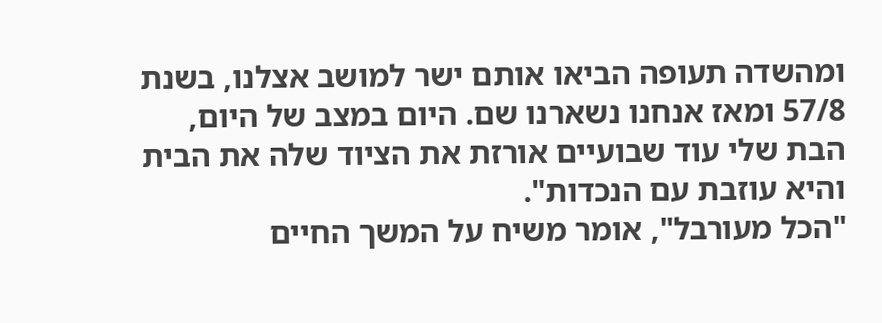ומהשדה תעופה הביאו אותם ישר למושב אצלנו, בשנת 57/8 ומאז אנחנו נשארנו שם. היום במצב של היום, הבת שלי עוד שבועיים אורזת את הציוד שלה את הבית והיא עוזבת עם הנכדות".
"הכל מעורבל", אומר משיח על המשך החיים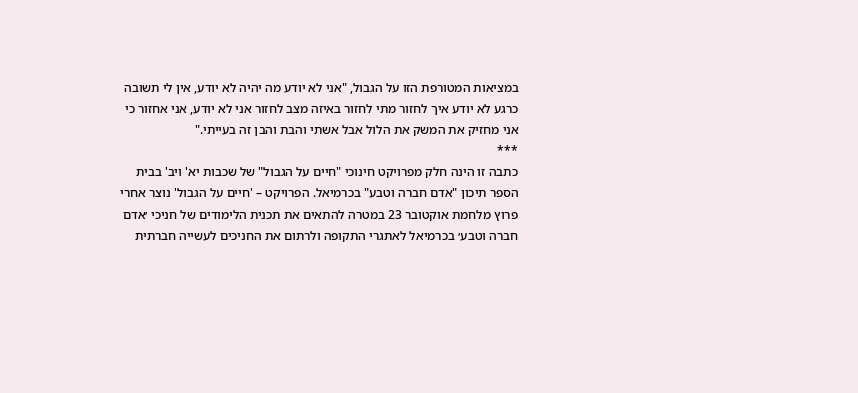במציאות המטורפת הזו על הגבול, "אני לא יודע מה יהיה לא יודע, אין לי תשובה כרגע לא יודע איך לחזור מתי לחזור באיזה מצב לחזור אני לא יודע, אני אחזור כי אני מחזיק את המשק את הלול אבל אשתי והבת והבן זה בעייתי."
***
כתבה זו הינה חלק מפרויקט חינוכי "חיים על הגבול" של שכבות יא' ויב' בבית הספר תיכון "אדם חברה וטבע" בכרמיאל. הפרויקט – 'חיים על הגבול' נוצר אחרי פרוץ מלחמת אוקטובר 23 במטרה להתאים את תכנית הלימודים של חניכי ׳אדם חברה וטבע׳ בכרמיאל לאתגרי התקופה ולרתום את החניכים לעשייה חברתית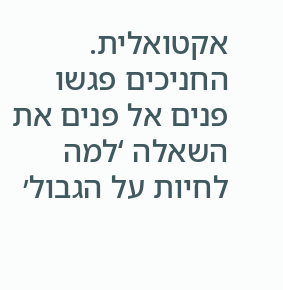אקטואלית. החניכים פגשו פנים אל פנים את השאלה ‘למה לחיות על הגבול׳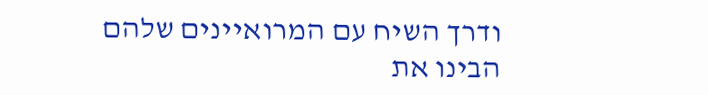ודרך השיח עם המרואיינים שלהם הבינו את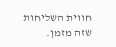חווית השליחות שזה מזמן.